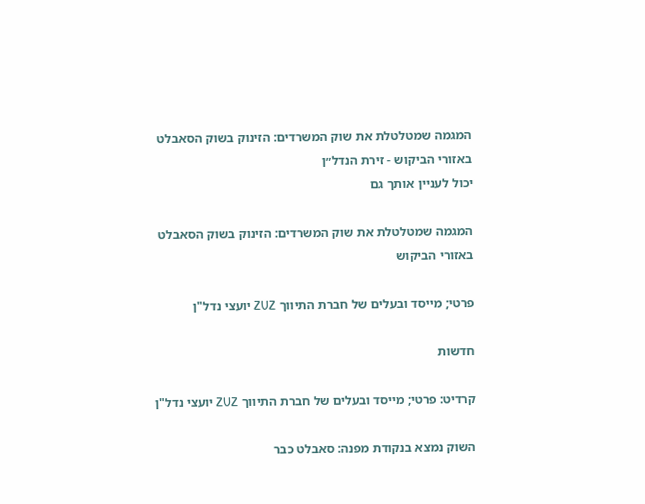המגמה שמטלטלת את שוק המשרדים: הזינוק בשוק הסאבלט באזורי הביקוש - זירת הנדל״ן
יכול לעניין אותך גם

המגמה שמטלטלת את שוק המשרדים: הזינוק בשוק הסאבלט באזורי הביקוש

פרטי; מייסד ובעלים של חברת התיווך ZUZ יועצי נדל"ן

חדשות

קרדיט: פרטי; מייסד ובעלים של חברת התיווך ZUZ יועצי נדל"ן

השוק נמצא בנקודת מפנה: סאבלט כבר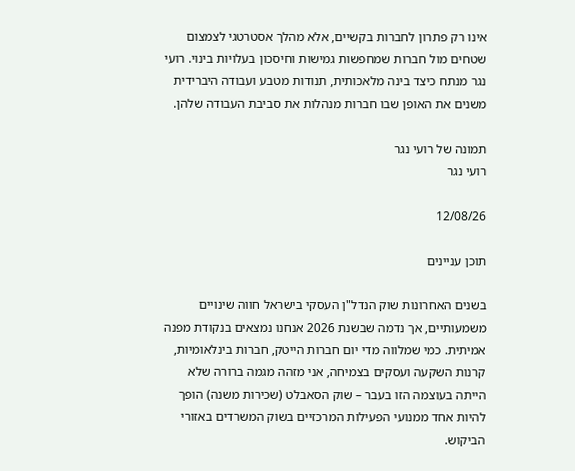אינו רק פתרון לחברות בקשיים, אלא מהלך אסטרטגי לצמצום שטחים מול חברות שמחפשות גמישות וחיסכון בעלויות בינוי. רועי נגר מנתח כיצד בינה מלאכותית, תנודות מטבע ועבודה היברידית משנים את האופן שבו חברות מנהלות את סביבת העבודה שלהן.

תמונה של רועי נגר
רועי נגר

12/08/26

תוכן עניינים

בשנים האחרונות שוק הנדל"ן העסקי בישראל חווה שינויים משמעותיים, אך נדמה שבשנת 2026 אנחנו נמצאים בנקודת מפנה אמיתית. כמי שמלווה מדי יום חברות הייטק, חברות בינלאומיות, קרנות השקעה ועסקים בצמיחה, אני מזהה מגמה ברורה שלא הייתה בעוצמה הזו בעבר – שוק הסאבלט (שכירות משנה) הופך להיות אחד ממנועי הפעילות המרכזיים בשוק המשרדים באזורי הביקוש.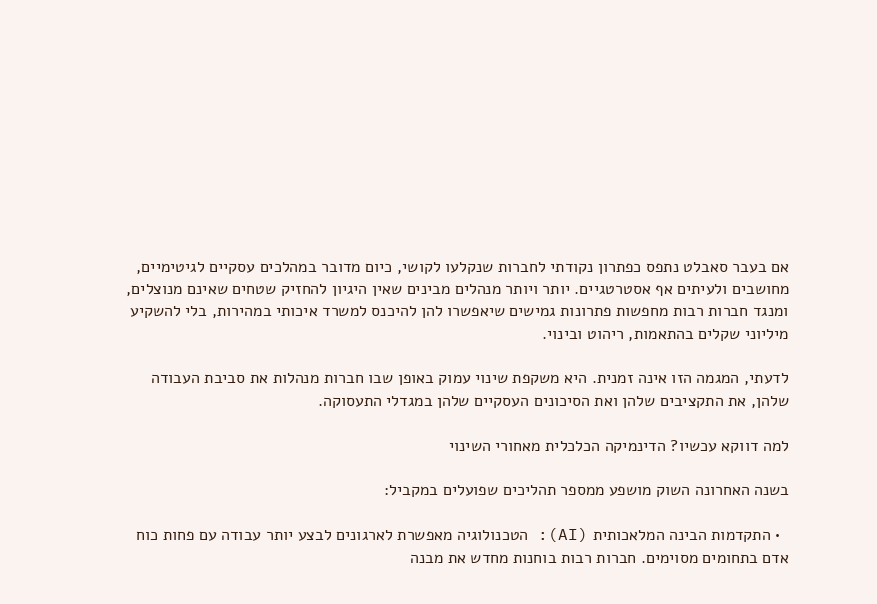אם בעבר סאבלט נתפס כפתרון נקודתי לחברות שנקלעו לקושי, כיום מדובר במהלכים עסקיים לגיטימיים, מחושבים ולעיתים אף אסטרטגיים. יותר ויותר מנהלים מבינים שאין היגיון להחזיק שטחים שאינם מנוצלים, ומנגד חברות רבות מחפשות פתרונות גמישים שיאפשרו להן להיכנס למשרד איכותי במהירות, בלי להשקיע מיליוני שקלים בהתאמות, ריהוט ובינוי.

לדעתי, המגמה הזו אינה זמנית. היא משקפת שינוי עמוק באופן שבו חברות מנהלות את סביבת העבודה שלהן, את התקציבים שלהן ואת הסיכונים העסקיים שלהן במגדלי התעסוקה.

למה דווקא עכשיו? הדינמיקה הכלכלית מאחורי השינוי

בשנה האחרונה השוק מושפע ממספר תהליכים שפועלים במקביל:

  • התקדמות הבינה המלאכותית (AI): הטכנולוגיה מאפשרת לארגונים לבצע יותר עבודה עם פחות כוח אדם בתחומים מסוימים. חברות רבות בוחנות מחדש את מבנה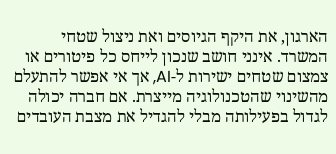הארגון, את היקף הגיוסים ואת ניצול שטחי המשרד. אינני חושב שנכון לייחס כל פיטורים או צמצום שטחים ישירות ל-AI, אך אי אפשר להתעלם מהשינוי שהטכנולוגיה מייצרת. אם חברה יכולה לגדול בפעילותה מבלי להגדיל את מצבת העובדים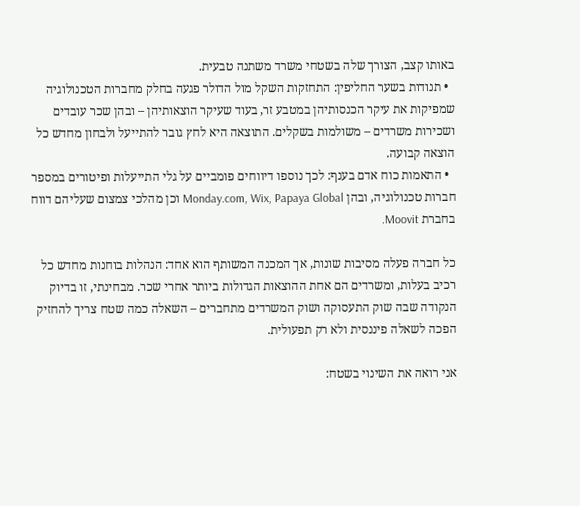באותו קצב, הצורך שלה בשטחי משרד משתנה טבעית.
  • תנודות בשער החליפין: התחזקות השקל מול הדולר פגעה בחלק מחברות הטכנולוגיה שמפיקות את עיקר הכנסותיהן במטבע זר, בעוד שעיקר הוצאותיהן – ובהן שכר עובדים ושכירות משרדים – משולמות בשקלים. התוצאה היא לחץ גובר להתייעל ולבחון מחדש כל הוצאה קבועה.
  • התאמות כוח אדם בענף: לכך נוספו דיווחים פומביים על גלי התייעלות ופיטורים במספר חברות טכנולוגיה, ובהן Monday.com, Wix, Papaya Global וכן מהלכי צמצום שעליהם דווח בחברת Moovit.

כל חברה פעלה מסיבות שונות, אך המכנה המשותף הוא אחד: הנהלות בוחנות מחדש כל רכיב בעלות, ומשרדים הם אחת ההוצאות הגדולות ביותר אחרי שכר. מבחינתי, זו בדיוק הנקודה שבה שוק התעסוקה ושוק המשרדים מתחברים – השאלה כמה שטח צריך להחזיק הפכה לשאלה פיננסית ולא רק תפעולית.

אני רואה את השינוי בשטח: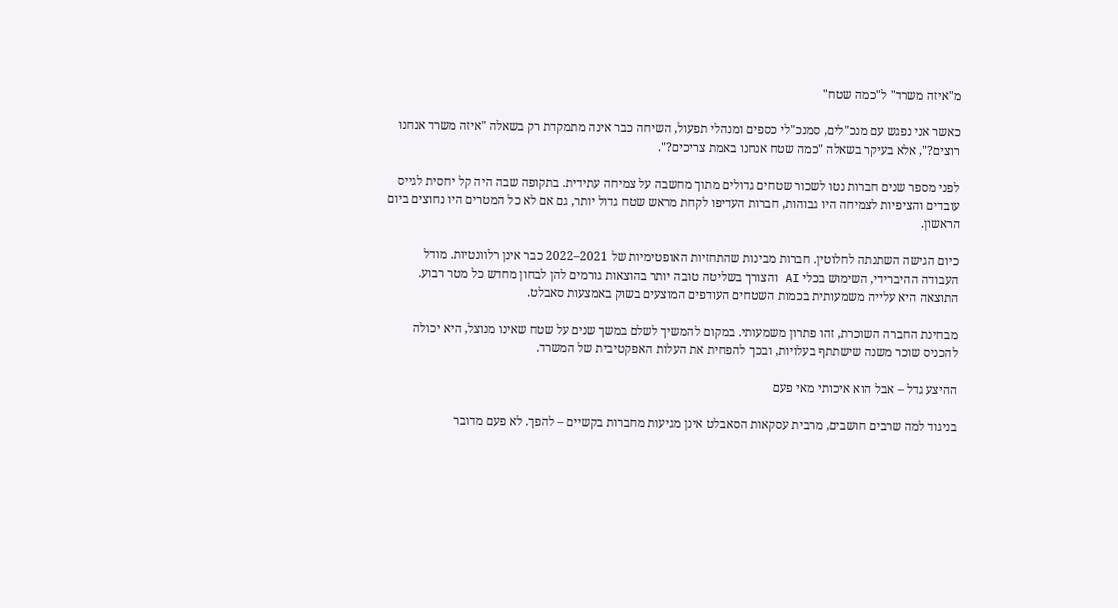מ"איזה משרד" ל"כמה שטח"

כאשר אני נפגש עם מנכ"לים, סמנכ"לי כספים ומנהלי תפעול, השיחה כבר אינה מתמקדת רק בשאלה "איזה משרד אנחנו רוצים?", אלא בעיקר בשאלה "כמה שטח אנחנו באמת צריכים?".

לפני מספר שנים חברות נטו לשכור שטחים גדולים מתוך מחשבה על צמיחה עתידית. בתקופה שבה היה קל יחסית לגייס עובדים והציפיות לצמיחה היו גבוהות, חברות העדיפו לקחת מראש שטח גדול יותר, גם אם לא כל המטרים היו נחוצים ביום הראשון.

כיום הגישה השתנתה לחלוטין. חברות מבינות שהתחזיות האופטימיות של 2021–2022 כבר אינן רלוונטיות. מודל העבודה ההיברידי, השימוש בכלי AI והצורך בשליטה טובה יותר בהוצאות גורמים להן לבחון מחדש כל מטר רבוע. התוצאה היא עלייה משמעותית בכמות השטחים העודפים המוצעים בשוק באמצעות סאבלט.

מבחינת החברה השוכרת, זהו פתרון משמעותי. במקום להמשיך לשלם במשך שנים על שטח שאינו מנוצל, היא יכולה להכניס שוכר משנה שישתתף בעלויות, ובכך להפחית את העלות האפקטיבית של המשרד.

ההיצע גדל – אבל הוא איכותי מאי פעם

בניגוד למה שרבים חושבים, מרבית עסקאות הסאבלט אינן מגיעות מחברות בקשיים – להפך. לא פעם מדובר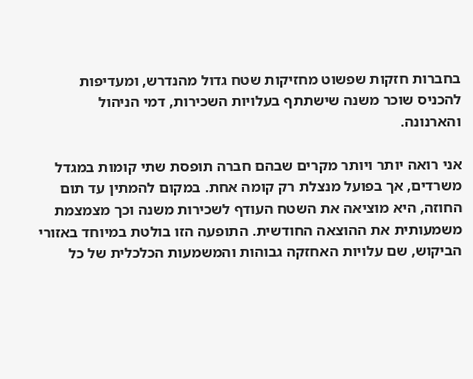בחברות חזקות שפשוט מחזיקות שטח גדול מהנדרש, ומעדיפות להכניס שוכר משנה שישתתף בעלויות השכירות, דמי הניהול והארנונה.

אני רואה יותר ויותר מקרים שבהם חברה תופסת שתי קומות במגדל משרדים, אך בפועל מנצלת רק קומה אחת. במקום להמתין עד תום החוזה, היא מוציאה את השטח העודף לשכירות משנה וכך מצמצמת משמעותית את ההוצאה החודשית. התופעה הזו בולטת במיוחד באזורי הביקוש, שם עלויות האחזקה גבוהות והמשמעות הכלכלית של כל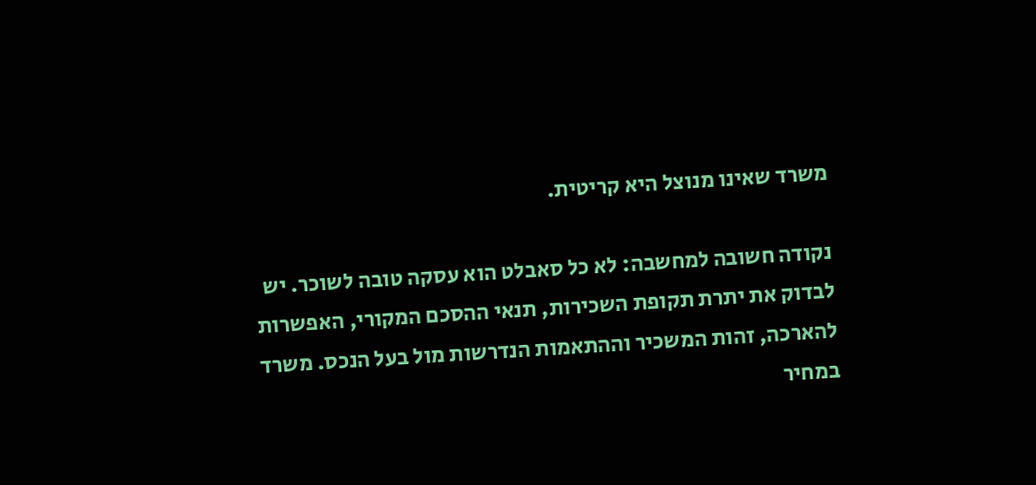משרד שאינו מנוצל היא קריטית.

נקודה חשובה למחשבה: לא כל סאבלט הוא עסקה טובה לשוכר. יש לבדוק את יתרת תקופת השכירות, תנאי ההסכם המקורי, האפשרות להארכה, זהות המשכיר וההתאמות הנדרשות מול בעל הנכס. משרד במחיר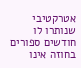אטרקטיבי שנותרו לו חודשים ספורים בחוזה אינו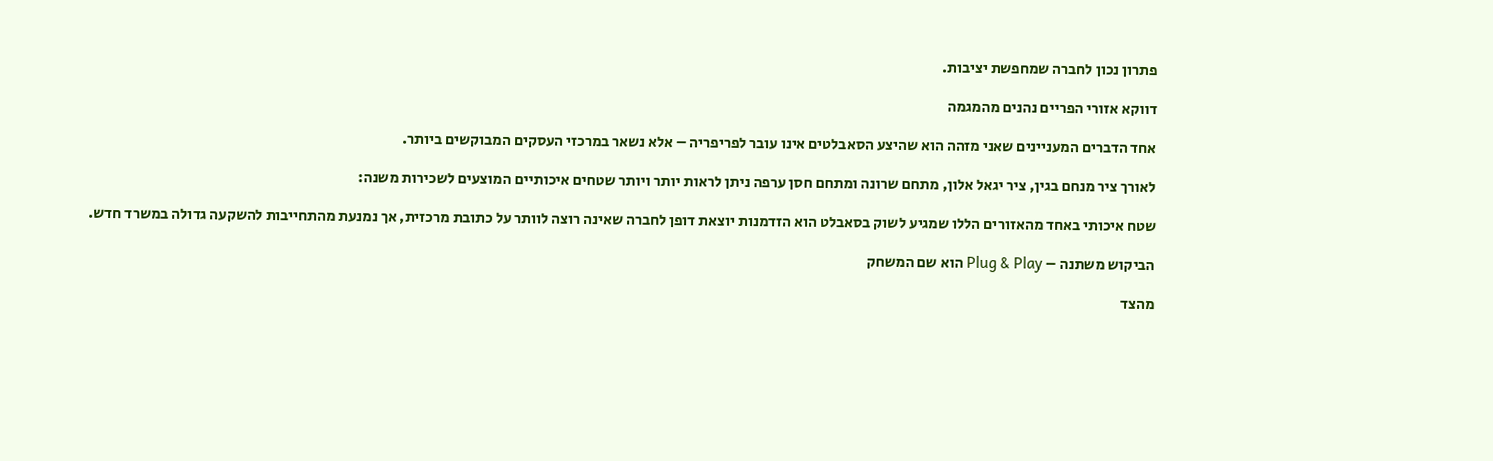פתרון נכון לחברה שמחפשת יציבות.

דווקא אזורי הפריים נהנים מהמגמה

אחד הדברים המעניינים שאני מזהה הוא שהיצע הסאבלטים אינו עובר לפריפריה – אלא נשאר במרכזי העסקים המבוקשים ביותר.

לאורך ציר מנחם בגין, ציר יגאל אלון, מתחם שרונה ומתחם חסן ערפה ניתן לראות יותר ויותר שטחים איכותיים המוצעים לשכירות משנה:

שטח איכותי באחד מהאזורים הללו שמגיע לשוק בסאבלט הוא הזדמנות יוצאת דופן לחברה שאינה רוצה לוותר על כתובת מרכזית, אך נמנעת מהתחייבות להשקעה גדולה במשרד חדש.

הביקוש משתנה – Plug & Play הוא שם המשחק

מהצד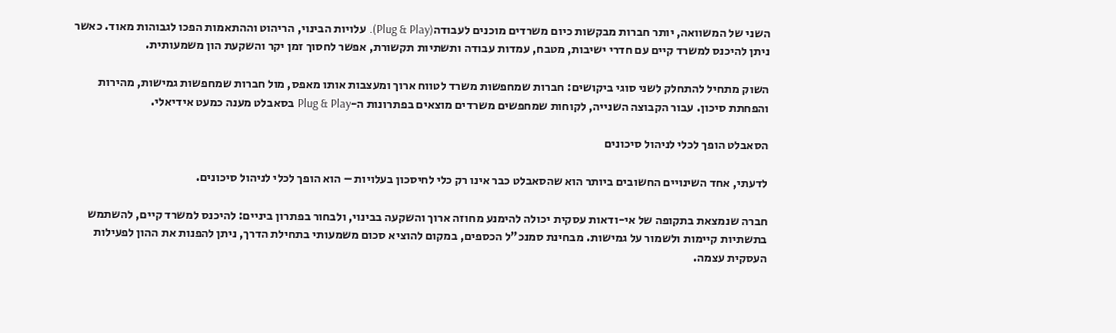השני של המשוואה, יותר חברות מבקשות כיום משרדים מוכנים לעבודה(Plug & Play). עלויות הבינוי, הריהוט וההתאמות הפכו לגבוהות מאוד. כאשר ניתן להיכנס למשרד קיים עם חדרי ישיבות, מטבח, עמדות עבודה ותשתיות תקשורת, אפשר לחסוך זמן יקר והשקעת הון משמעותית.

השוק מתחיל להתחלק לשני סוגי ביקושים: חברות שמחפשות משרד לטווח ארוך ומעצבות אותו מאפס, מול חברות שמחפשות גמישות, מהירות והפחתת סיכון. עבור הקבוצה השנייה, לקוחות שמחפשים משרדים מוצאים בפתרונות ה-Plug & Play בסאבלט מענה כמעט אידיאלי.

הסאבלט הופך לכלי לניהול סיכונים

לדעתי, אחד השינויים החשובים ביותר הוא שהסאבלט כבר אינו רק כלי לחיסכון בעלויות – הוא הופך לכלי לניהול סיכונים.

חברה שנמצאת בתקופה של אי-ודאות עסקית יכולה להימנע מחוזה ארוך והשקעה בבינוי, ולבחור בפתרון ביניים: להיכנס למשרד קיים, להשתמש בתשתיות קיימות ולשמור על גמישות. מבחינת סמנכ"ל הכספים, במקום להוציא סכום משמעותי בתחילת הדרך, ניתן להפנות את ההון לפעילות העסקית עצמה.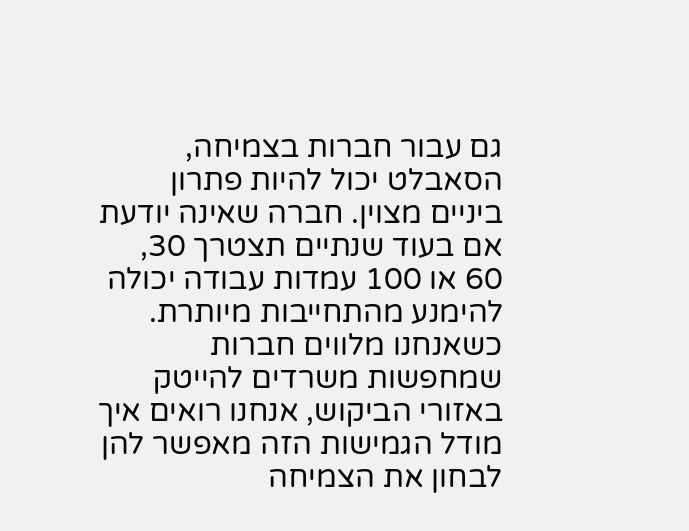גם עבור חברות בצמיחה, הסאבלט יכול להיות פתרון ביניים מצוין. חברה שאינה יודעת אם בעוד שנתיים תצטרך 30, 60 או 100 עמדות עבודה יכולה להימנע מהתחייבות מיותרת. כשאנחנו מלווים חברות שמחפשות משרדים להייטק באזורי הביקוש, אנחנו רואים איך מודל הגמישות הזה מאפשר להן לבחון את הצמיחה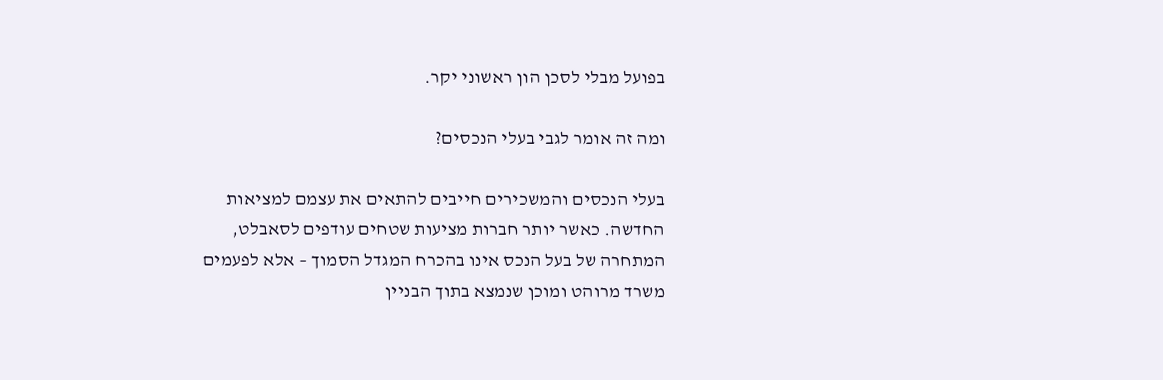בפועל מבלי לסכן הון ראשוני יקר.

ומה זה אומר לגבי בעלי הנכסים?

בעלי הנכסים והמשכירים חייבים להתאים את עצמם למציאות החדשה. כאשר יותר חברות מציעות שטחים עודפים לסאבלט, המתחרה של בעל הנכס אינו בהכרח המגדל הסמוך – אלא לפעמים משרד מרוהט ומוכן שנמצא בתוך הבניין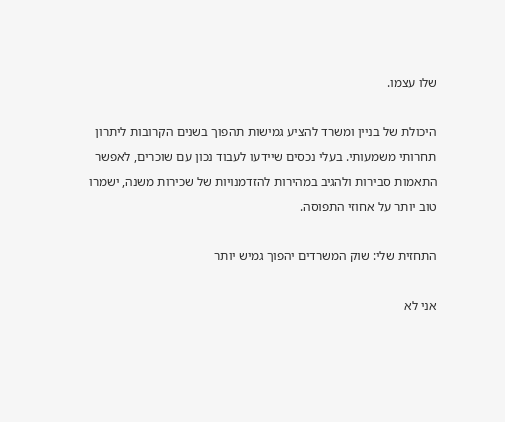שלו עצמו.

היכולת של בניין ומשרד להציע גמישות תהפוך בשנים הקרובות ליתרון תחרותי משמעותי. בעלי נכסים שיידעו לעבוד נכון עם שוכרים, לאפשר התאמות סבירות ולהגיב במהירות להזדמנויות של שכירות משנה, ישמרו טוב יותר על אחוזי התפוסה.

התחזית שלי: שוק המשרדים יהפוך גמיש יותר

אני לא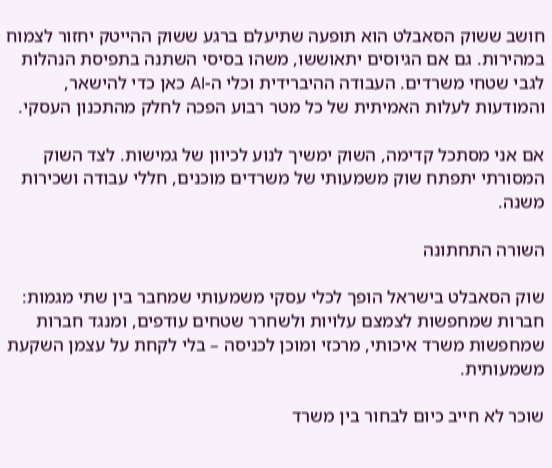חושב ששוק הסאבלט הוא תופעה שתיעלם ברגע ששוק ההייטק יחזור לצמוח במהירות. גם אם הגיוסים יתאוששו, משהו בסיסי השתנה בתפיסת הנהלות לגבי שטחי משרדים. העבודה ההיברידית וכלי ה-AI כאן כדי להישאר, והמודעות לעלות האמיתית של כל מטר רבוע הפכה לחלק מהתכנון העסקי.

אם אני מסתכל קדימה, השוק ימשיך לנוע לכיוון של גמישות. לצד השוק המסורתי יתפתח שוק משמעותי של משרדים מוכנים, חללי עבודה ושכירות משנה.

השורה התחתונה

שוק הסאבלט בישראל הופך לכלי עסקי משמעותי שמחבר בין שתי מגמות: חברות שמחפשות לצמצם עלויות ולשחרר שטחים עודפים, ומנגד חברות שמחפשות משרד איכותי, מרכזי ומוכן לכניסה – בלי לקחת על עצמן השקעת משמעותית.

שוכר לא חייב כיום לבחור בין משרד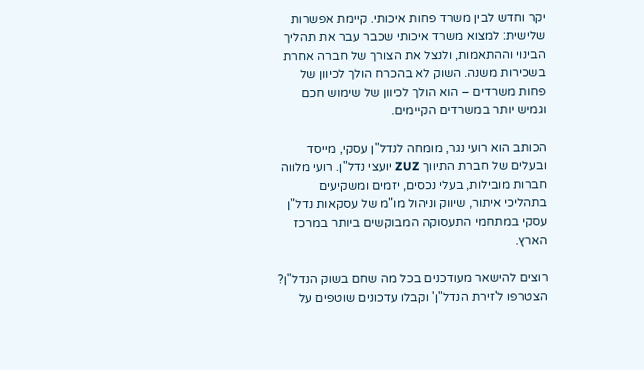יקר וחדש לבין משרד פחות איכותי. קיימת אפשרות שלישית: למצוא משרד איכותי שכבר עבר את תהליך הבינוי וההתאמות, ולנצל את הצורך של חברה אחרת בשכירות משנה. השוק לא בהכרח הולך לכיוון של פחות משרדים – הוא הולך לכיוון של שימוש חכם וגמיש יותר במשרדים הקיימים.

הכותב הוא רועי נגר, מומחה לנדל"ן עסקי, מייסד ובעלים של חברת התיווך ZUZ יועצי נדל"ן. רועי מלווה חברות מובילות, בעלי נכסים, יזמים ומשקיעים בתהליכי איתור, שיווק וניהול מו"מ של עסקאות נדל"ן עסקי במתחמי התעסוקה המבוקשים ביותר במרכז הארץ.

רוצים להישאר מעודכנים בכל מה שחם בשוק הנדל"ן? הצטרפו ל'זירת הנדל"ן' וקבלו עדכונים שוטפים על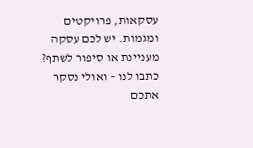עסקאות, פרויקטים ומגמות. יש לכם עסקה מעניינת או סיפור לשתף? כתבו לנו – ואולי נסקר אתכם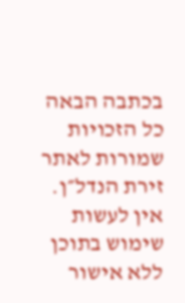בכתבה הבאה
כל הזכויות שמורות לאתר זירת הנדל״ן. אין לעשות שימוש בתוכן ללא אישור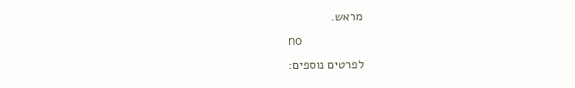מראש.
no
לפרטים נוספים: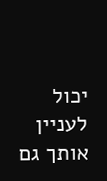יכול לעניין אותך גם